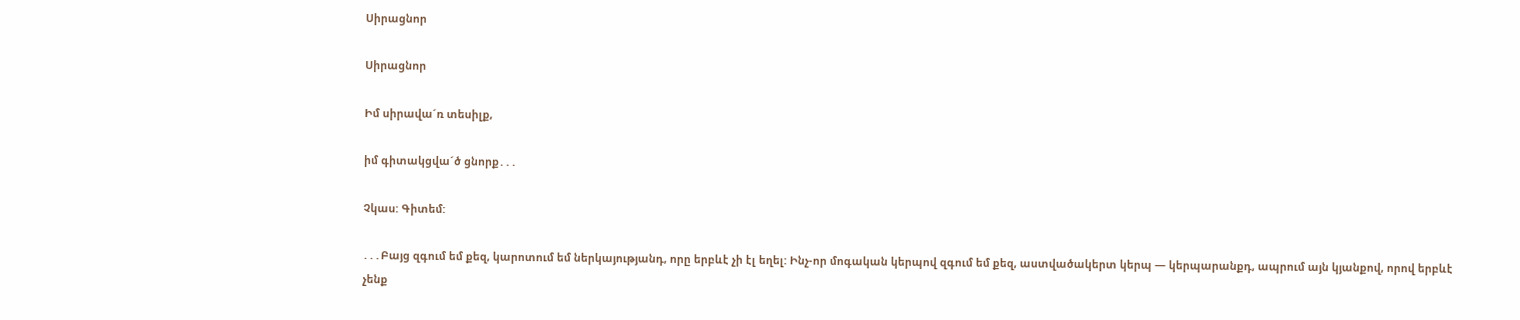Սիրացնոր

Սիրացնոր

Իմ սիրավա´ռ տեսիլք,

իմ գիտակցվա´ծ ցնորք․․․

Չկաս: Գիտեմ:

․․․Բայց զգում եմ քեզ, կարոտում եմ ներկայությանդ, որը երբևէ չի էլ եղել: Ինչ-որ մոգական կերպով զգում եմ քեզ, աստվածակերտ կերպ — կերպարանքդ, ապրում այն կյանքով, որով երբևէ չենք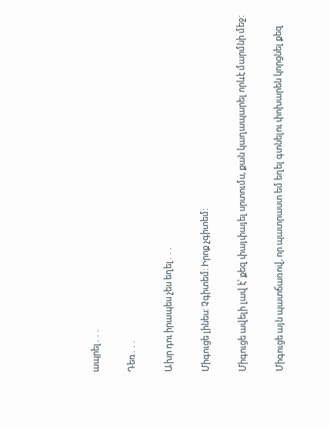ապրել․․․

Դեռ․․․

Ախր դու իրապես չես եղել․․․

Միգուցե լինես: Չգիտեմ: Իրոք չգիտեմ:

Միգուցե ավելի լավ է՝ քեզ փայփայել սրտումս, քան կաղապարել որևէ մարմնի մեջ:

Միգուցե այն պատճառով, որ պատրաստ եմ եղել գտնելու փոխարեն կորցնել քեզ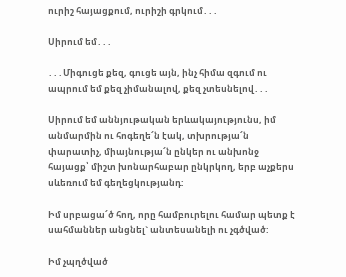ուրիշ հայացքում, ուրիշի գրկում․․․

Սիրում եմ․․․

․․․Միգուցե քեզ, գուցե այն, ինչ հիմա զգում ու ապրում եմ քեզ չիմանալով, քեզ չտեսնելով․․․

Սիրում եմ աննյութական երևակայությունս, իմ անմարմին ու հոգեղե՜ն էակ, տխրությա՜ն փարատիչ, միայնությա՜ն ընկեր ու անխոնջ հայացք՝ միշտ խոնարհաբար ընկրկող, երբ աչքերս սևեռում եմ գեղեցկությանդ:

Իմ սրբացա՜ծ հող, որը համբուրելու համար պետք է սահմաններ անցնել` անտեսանելի ու չգծված:

Իմ չպղծված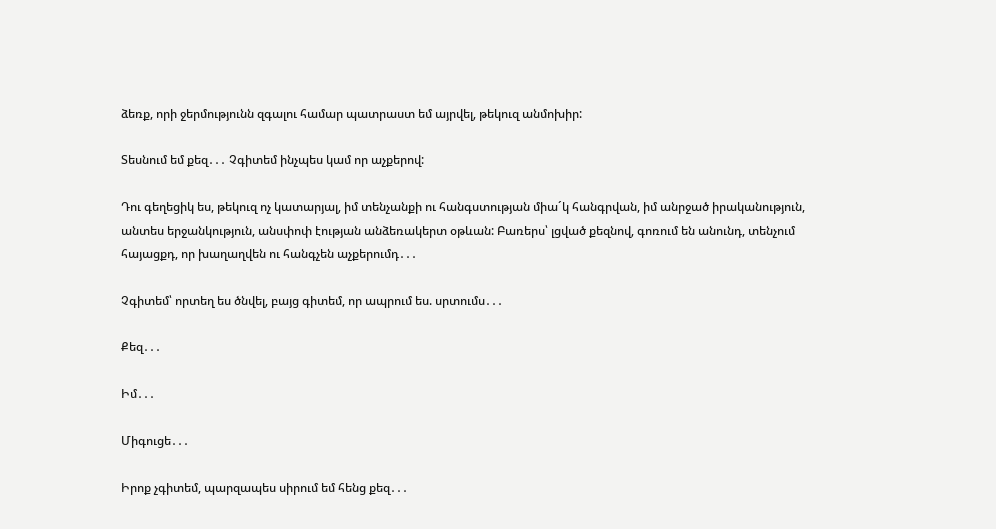ձեռք, որի ջերմությունն զգալու համար պատրաստ եմ այրվել, թեկուզ անմոխիր:

Տեսնում եմ քեզ․․․ Չգիտեմ ինչպես կամ որ աչքերով:

Դու գեղեցիկ ես, թեկուզ ոչ կատարյալ, իմ տենչանքի ու հանգստության միա´կ հանգրվան, իմ անրջած իրականություն, անտես երջանկություն, անսփոփ էության անձեռակերտ օթևան: Բառերս՝ լցված քեզնով, գոռում են անունդ, տենչում հայացքդ, որ խաղաղվեն ու հանգչեն աչքերումդ․․․

Չգիտեմ՝ որտեղ ես ծնվել, բայց գիտեմ, որ ապրում ես. սրտումս․․․

Քեզ․․․

Իմ․․․

Միգուցե․․․

Իրոք չգիտեմ, պարզապես սիրում եմ հենց քեզ․․․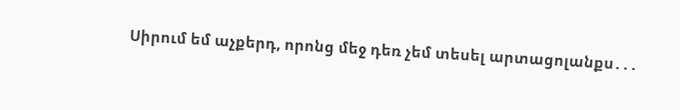Սիրում եմ աչքերդ, որոնց մեջ դեռ չեմ տեսել արտացոլանքս․․․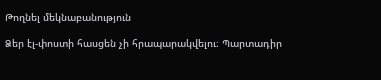Թողնել մեկնաբանություն

Ձեր էլ-փոստի հասցեն չի հրապարակվելու։ Պարտադիր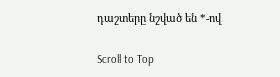դաշտերը նշված են *-ով

Scroll to Top